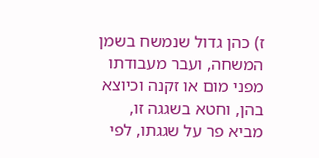ז) כהן גדול שנמשח בשמן המשחה, ועבר מעבודתו מפני מום או זקנה וכיוצא בהן, וחטא בשגגה זו, מביא פר על שגגתו, לפי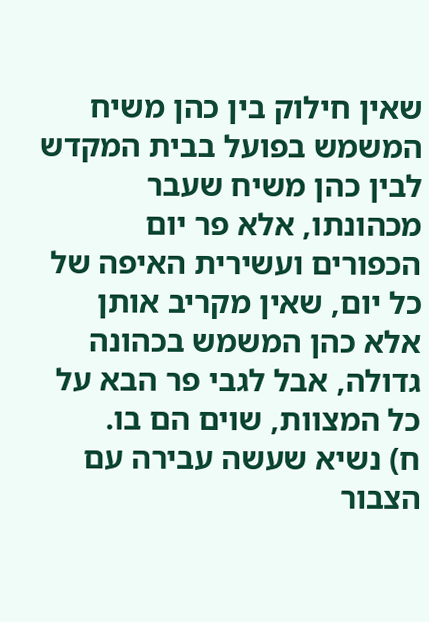שאין חילוק בין כהן משיח המשמש בפועל בבית המקדש לבין כהן משיח שעבר מכהונתו, אלא פר יום הכפורים ועשירית האיפה של כל יום, שאין מקריב אותן אלא כהן המשמש בכהונה גדולה, אבל לגבי פר הבא על כל המצוות, שוים הם בו.
ח) נשיא שעשה עבירה עם הצבור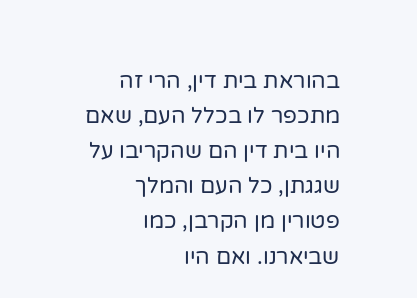בהוראת בית דין, הרי זה מתכפר לו בכלל העם, שאם היו בית דין הם שהקריבו על שגגתן, כל העם והמלך פטורין מן הקרבן, כמו שביארנו. ואם היו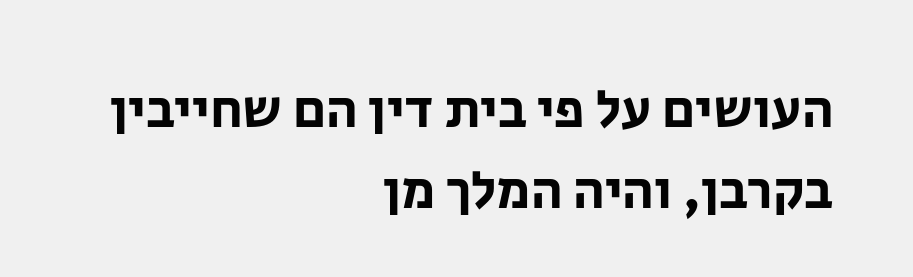העושים על פי בית דין הם שחייבין בקרבן, והיה המלך מן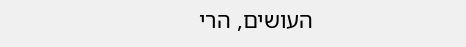העושים, הרי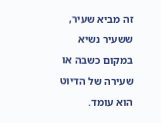זה מביא שעיר, ששעיר נשיא במקום כשבה או שעירה של הדיוט הוא עומד.